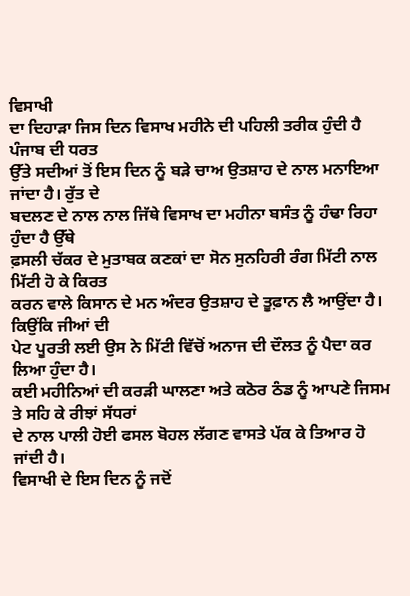ਵਿਸਾਖੀ
ਦਾ ਦਿਹਾੜਾ ਜਿਸ ਦਿਨ ਵਿਸਾਖ ਮਹੀਨੇ ਦੀ ਪਹਿਲੀ ਤਰੀਕ ਹੁੰਦੀ ਹੈ ਪੰਜਾਬ ਦੀ ਧਰਤ
ਉੱਤੇ ਸਦੀਆਂ ਤੋਂ ਇਸ ਦਿਨ ਨੂੰ ਬੜੇ ਚਾਅ ਉਤਸ਼ਾਹ ਦੇ ਨਾਲ ਮਨਾਇਆ ਜਾਂਦਾ ਹੈ। ਰੁੱਤ ਦੇ
ਬਦਲਣ ਦੇ ਨਾਲ ਨਾਲ ਜਿੱਥੇ ਵਿਸਾਖ ਦਾ ਮਹੀਨਾ ਬਸੰਤ ਨੂੰ ਹੰਢਾ ਰਿਹਾ ਹੁੰਦਾ ਹੈ ਉੱਥੇ
ਫ਼ਸਲੀ ਚੱਕਰ ਦੇ ਮੁਤਾਬਕ ਕਣਕਾਂ ਦਾ ਸੋਨ ਸੁਨਹਿਰੀ ਰੰਗ ਮਿੱਟੀ ਨਾਲ ਮਿੱਟੀ ਹੋ ਕੇ ਕਿਰਤ
ਕਰਨ ਵਾਲੇ ਕਿਸਾਨ ਦੇ ਮਨ ਅੰਦਰ ਉਤਸ਼ਾਹ ਦੇ ਤੂਫ਼ਾਨ ਲੈ ਆਉਂਦਾ ਹੈ। ਕਿਉਂਕਿ ਜੀਆਂ ਦੀ
ਪੇਟ ਪੂਰਤੀ ਲਈ ਉਸ ਨੇ ਮਿੱਟੀ ਵਿੱਚੋਂ ਅਨਾਜ ਦੀ ਦੌਲਤ ਨੂੰ ਪੈਦਾ ਕਰ ਲਿਆ ਹੁੰਦਾ ਹੈ।
ਕਈ ਮਹੀਨਿਆਂ ਦੀ ਕਰੜੀ ਘਾਲਣਾ ਅਤੇ ਕਠੋਰ ਠੰਡ ਨੂੰ ਆਪਣੇ ਜਿਸਮ ਤੇ ਸਹਿ ਕੇ ਰੀਝਾਂ ਸੱਧਰਾਂ
ਦੇ ਨਾਲ ਪਾਲੀ ਹੋਈ ਫਸਲ ਬੋਹਲ ਲੱਗਣ ਵਾਸਤੇ ਪੱਕ ਕੇ ਤਿਆਰ ਹੋ ਜਾਂਦੀ ਹੈ।
ਵਿਸਾਖੀ ਦੇ ਇਸ ਦਿਨ ਨੂੰ ਜਦੋਂ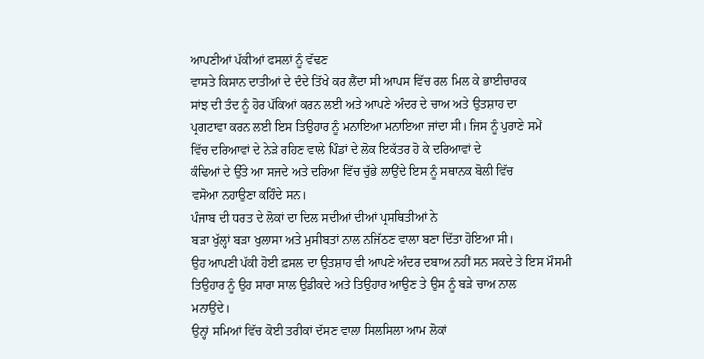ਆਪਣੀਆਂ ਪੱਕੀਆਂ ਫਸਲਾਂ ਨੂੰ ਵੱਢਣ
ਵਾਸਤੇ ਕਿਸਾਨ ਦਾਤੀਆਂ ਦੇ ਦੰਦੇ ਤਿੱਖੇ ਕਰ ਲੈਂਦਾ ਸੀ ਆਪਸ ਵਿੱਚ ਰਲ ਮਿਲ ਕੇ ਭਾਈਚਾਰਕ
ਸਾਂਝ ਦੀ ਤੰਦ ਨੂੰ ਹੋਰ ਪੱਕਿਆਂ ਕਰਨ ਲਈ ਅਤੇ ਆਪਣੇ ਅੰਦਰ ਦੇ ਚਾਅ ਅਤੇ ਉਤਸ਼ਾਹ ਦਾ
ਪ੍ਰਗਟਾਵਾ ਕਰਨ ਲਈ ਇਸ ਤਿਉਹਾਰ ਨੂੰ ਮਨਾਇਆ ਮਨਾਇਆ ਜਾਂਦਾ ਸੀ। ਜਿਸ ਨੂੰ ਪੁਰਾਣੇ ਸਮੇਂ
ਵਿੱਚ ਦਰਿਆਵਾਂ ਦੇ ਨੇੜੇ ਰਹਿਣ ਵਾਲੇ ਪਿੰਡਾਂ ਦੇ ਲੋਕ ਇਕੱਤਰ ਹੋ ਕੇ ਦਰਿਆਵਾਂ ਦੇ
ਕੰਢਿਆਂ ਦੇ ਉੱਤੇ ਆ ਸਜਦੇ ਅਤੇ ਦਰਿਆ ਵਿੱਚ ਚੁੱਭੇ ਲਾਉਂਦੇ ਇਸ ਨੂੰ ਸਥਾਨਕ ਬੋਲੀ ਵਿੱਚ
ਵਸੋਆ ਨਹਾਉਣਾ ਕਹਿੰਦੇ ਸਨ।
ਪੰਜਾਬ ਦੀ ਧਰਤ ਦੇ ਲੋਕਾਂ ਦਾ ਦਿਲ ਸਦੀਆਂ ਦੀਆਂ ਪ੍ਰਸਥਿਤੀਆਂ ਨੇ
ਬੜਾ ਖੁੱਲ੍ਹਾਂ ਬੜਾ ਖੁਲਾਸਾ ਅਤੇ ਮੁਸੀਬਤਾਂ ਨਾਲ ਨਜਿੱਠਣ ਵਾਲਾ ਬਣਾ ਦਿੱਤਾ ਹੋਇਆ ਸੀ।
ਉਹ ਆਪਣੀ ਪੱਕੀ ਹੋਈ ਫ਼ਸਲ ਦਾ ਉਤਸ਼ਾਹ ਵੀ ਆਪਣੇ ਅੰਦਰ ਦਬਾਅ ਨਹੀਂ ਸਨ ਸਕਦੇ ਤੇ ਇਸ ਮੌਸਮੀ
ਤਿਉਹਾਰ ਨੂੰ ਉਹ ਸਾਰਾ ਸਾਲ ਉਡੀਕਦੇ ਅਤੇ ਤਿਉਹਾਰ ਆਉਣ ਤੇ ਉਸ ਨੂੰ ਬੜੇ ਚਾਅ ਨਾਲ
ਮਨਾਉਂਦੇ।
ਉਨ੍ਹਾਂ ਸਮਿਆਂ ਵਿੱਚ ਕੋਈ ਤਰੀਕਾਂ ਦੱਸਣ ਵਾਲਾ ਸਿਲਸਿਲਾ ਆਮ ਲੋਕਾਂ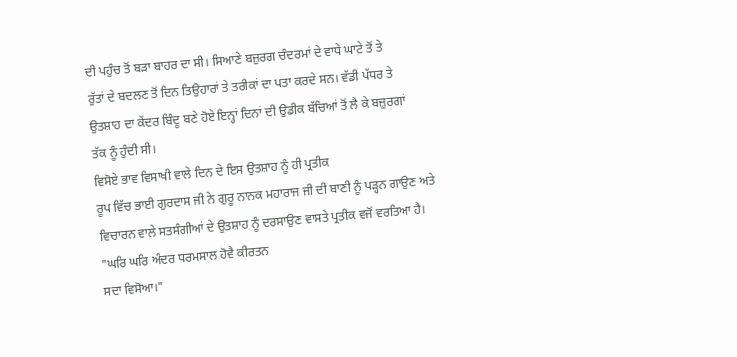ਦੀ ਪਹੁੰਚ ਤੋਂ ਬੜਾ ਬਾਹਰ ਦਾ ਸੀ। ਸਿਆਣੇ ਬਜ਼ੁਰਗ ਚੰਦਰਮਾਂ ਦੇ ਵਾਧੇ ਘਾਟੇ ਤੋਂ ਤੇ
ਰੁੱਤਾਂ ਦੇ ਬਦਲਣ ਤੋਂ ਦਿਨ ਤਿਉਹਾਰਾਂ ਤੇ ਤਰੀਕਾਂ ਦਾ ਪਤਾ ਕਰਦੇ ਸਨ। ਵੱਡੀ ਪੱਧਰ ਤੇ
ਉਤਸ਼ਾਹ ਦਾ ਕੇਂਦਰ ਬਿੰਦੂ ਬਣੇ ਹੋਏ ਇਨ੍ਹਾਂ ਦਿਨਾਂ ਦੀ ਉਡੀਕ ਬੱਚਿਆਂ ਤੋਂ ਲੈ ਕੇ ਬਜ਼ੁਰਗਾਂ
ਤੱਕ ਨੂੰ ਹੁੰਦੀ ਸੀ।
ਵਿਸੋਏ ਭਾਵ ਵਿਸਾਖੀ ਵਾਲੇ ਦਿਨ ਦੇ ਇਸ ਉਤਸ਼ਾਹ ਨੂੰ ਹੀ ਪ੍ਰਤੀਕ
ਰੂਪ ਵਿੱਚ ਭਾਈ ਗੁਰਦਾਸ ਜੀ ਨੇ ਗੁਰੂ ਨਾਨਕ ਮਹਾਰਾਜ ਜੀ ਦੀ ਬਾਣੀ ਨੂੰ ਪੜ੍ਹਨ ਗਾਉਣ ਅਤੇ
ਵਿਚਾਰਨ ਵਾਲੇ ਸਤਸੰਗੀਆਂ ਦੇ ਉਤਸ਼ਾਹ ਨੂੰ ਦਰਸਾਉਣ ਵਾਸਤੇ ਪ੍ਰਤੀਕ ਵਜੋਂ ਵਰਤਿਆ ਹੈ।
"ਘਰਿ ਘਰਿ ਅੰਦਰ ਧਰਮਸਾਲ ਹੋਵੈ ਕੀਰਤਨ
ਸਦਾ ਵਿਸੋਆ।"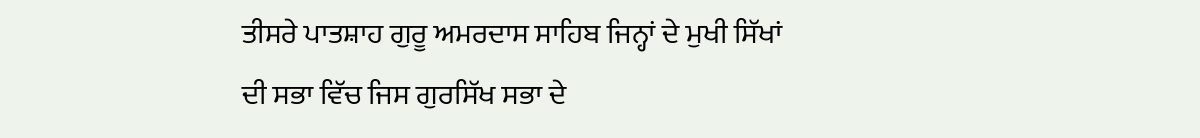ਤੀਸਰੇ ਪਾਤਸ਼ਾਹ ਗੁਰੂ ਅਮਰਦਾਸ ਸਾਹਿਬ ਜਿਨ੍ਹਾਂ ਦੇ ਮੁਖੀ ਸਿੱਖਾਂ
ਦੀ ਸਭਾ ਵਿੱਚ ਜਿਸ ਗੁਰਸਿੱਖ ਸਭਾ ਦੇ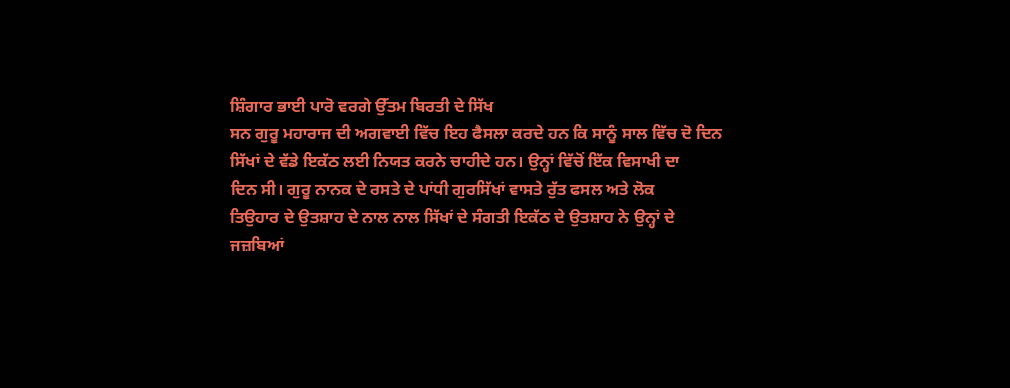ਸ਼ਿੰਗਾਰ ਭਾਈ ਪਾਰੋ ਵਰਗੇ ਉੱਤਮ ਬਿਰਤੀ ਦੇ ਸਿੱਖ
ਸਨ ਗੁਰੂ ਮਹਾਰਾਜ ਦੀ ਅਗਵਾਈ ਵਿੱਚ ਇਹ ਫੈਸਲਾ ਕਰਦੇ ਹਨ ਕਿ ਸਾਨੂੰ ਸਾਲ ਵਿੱਚ ਦੋ ਦਿਨ
ਸਿੱਖਾਂ ਦੇ ਵੱਡੇ ਇਕੱਠ ਲਈ ਨਿਯਤ ਕਰਨੇ ਚਾਹੀਦੇ ਹਨ। ਉਨ੍ਹਾਂ ਵਿੱਚੋਂ ਇੱਕ ਵਿਸਾਖੀ ਦਾ
ਦਿਨ ਸੀ। ਗੁਰੂ ਨਾਨਕ ਦੇ ਰਸਤੇ ਦੇ ਪਾਂਧੀ ਗੁਰਸਿੱਖਾਂ ਵਾਸਤੇ ਰੁੱਤ ਫਸਲ ਅਤੇ ਲੋਕ
ਤਿਉਹਾਰ ਦੇ ਉਤਸ਼ਾਹ ਦੇ ਨਾਲ ਨਾਲ ਸਿੱਖਾਂ ਦੇ ਸੰਗਤੀ ਇਕੱਠ ਦੇ ਉਤਸ਼ਾਹ ਨੇ ਉਨ੍ਹਾਂ ਦੇ
ਜਜ਼ਬਿਆਂ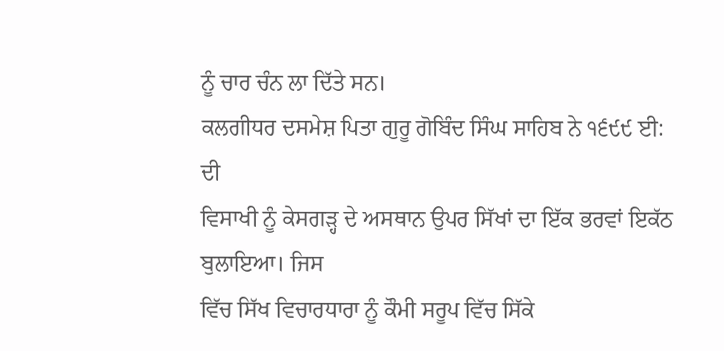ਨੂੰ ਚਾਰ ਚੰਨ ਲਾ ਦਿੱਤੇ ਸਨ।
ਕਲਗੀਧਰ ਦਸਮੇਸ਼ ਪਿਤਾ ਗੁਰੂ ਗੋਬਿੰਦ ਸਿੰਘ ਸਾਹਿਬ ਨੇ ੧੬੯੯ ਈ: ਦੀ
ਵਿਸਾਖੀ ਨੂੰ ਕੇਸਗੜ੍ਹ ਦੇ ਅਸਥਾਨ ਉਪਰ ਸਿੱਖਾਂ ਦਾ ਇੱਕ ਭਰਵਾਂ ਇਕੱਠ ਬੁਲਾਇਆ। ਜਿਸ
ਵਿੱਚ ਸਿੱਖ ਵਿਚਾਰਧਾਰਾ ਨੂੰ ਕੌਮੀ ਸਰੂਪ ਵਿੱਚ ਸਿੱਕੇ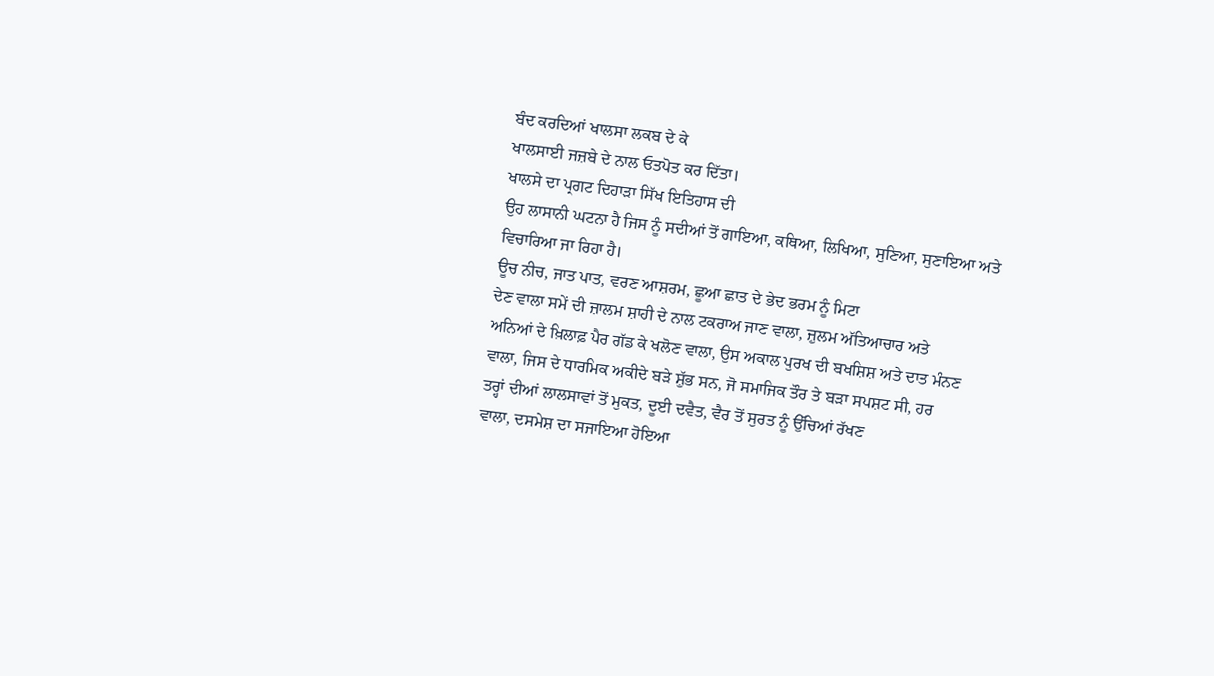ਬੰਦ ਕਰਦਿਆਂ ਖਾਲਸਾ ਲਕਬ ਦੇ ਕੇ
ਖਾਲਸਾਈ ਜਜ਼ਬੇ ਦੇ ਨਾਲ ਓਤਪੋਤ ਕਰ ਦਿੱਤਾ।
ਖਾਲਸੇ ਦਾ ਪ੍ਰਗਟ ਦਿਹਾੜਾ ਸਿੱਖ ਇਤਿਹਾਸ ਦੀ
ਉਹ ਲਾਸਾਨੀ ਘਟਨਾ ਹੈ ਜਿਸ ਨੂੰ ਸਦੀਆਂ ਤੋਂ ਗਾਇਆ, ਕਥਿਆ, ਲਿਖਿਆ, ਸੁਣਿਆ, ਸੁਣਾਇਆ ਅਤੇ
ਵਿਚਾਰਿਆ ਜਾ ਰਿਹਾ ਹੈ।
ਊਚ ਨੀਚ, ਜਾਤ ਪਾਤ, ਵਰਣ ਆਸ਼ਰਮ, ਛੂਆ ਛਾਤ ਦੇ ਭੇਦ ਭਰਮ ਨੂੰ ਮਿਟਾ
ਦੇਣ ਵਾਲਾ ਸਮੇਂ ਦੀ ਜ਼ਾਲਮ ਸ਼ਾਹੀ ਦੇ ਨਾਲ ਟਕਰਾਅ ਜਾਣ ਵਾਲਾ, ਜ਼ੁਲਮ ਅੱਤਿਆਚਾਰ ਅਤੇ
ਅਨਿਆਂ ਦੇ ਖ਼ਿਲਾਫ਼ ਪੈਰ ਗੱਡ ਕੇ ਖਲੋਣ ਵਾਲਾ, ਉਸ ਅਕਾਲ ਪੁਰਖ ਦੀ ਬਖਸ਼ਿਸ਼ ਅਤੇ ਦਾਤ ਮੰਨਣ
ਵਾਲਾ, ਜਿਸ ਦੇ ਧਾਰਮਿਕ ਅਕੀਦੇ ਬੜੇ ਸ਼ੁੱਭ ਸਨ, ਜੋ ਸਮਾਜਿਕ ਤੌਰ ਤੇ ਬੜਾ ਸਪਸ਼ਟ ਸੀ, ਹਰ
ਤਰ੍ਹਾਂ ਦੀਆਂ ਲਾਲਸਾਵਾਂ ਤੋਂ ਮੁਕਤ, ਦੂਈ ਦਵੈਤ, ਵੈਰ ਤੋਂ ਸੁਰਤ ਨੂੰ ਉੱਚਿਆਂ ਰੱਖਣ
ਵਾਲਾ, ਦਸਮੇਸ਼ ਦਾ ਸਜਾਇਆ ਹੋਇਆ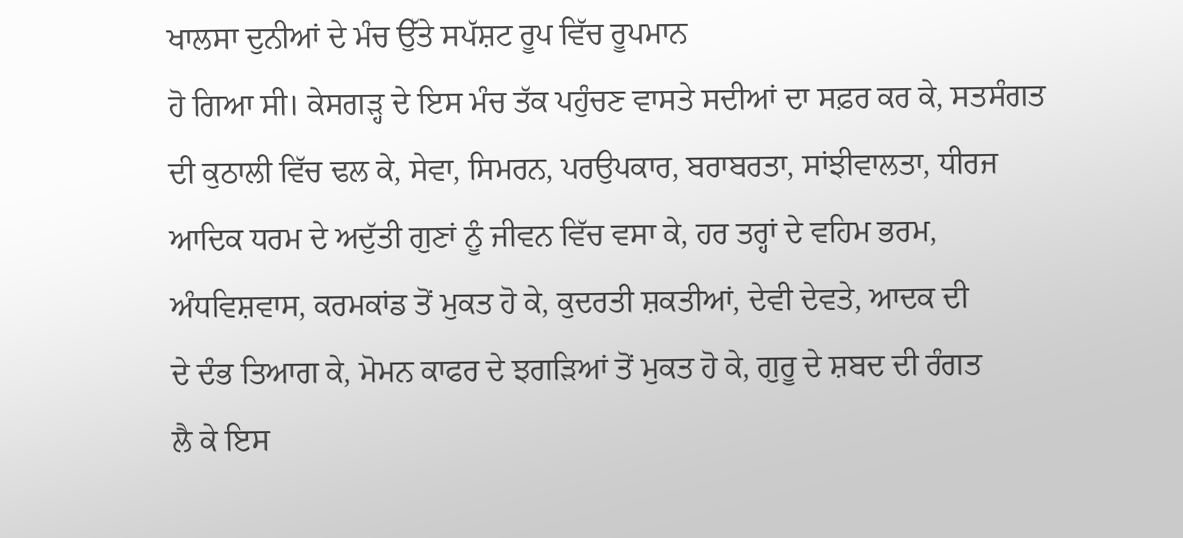ਖਾਲਸਾ ਦੁਨੀਆਂ ਦੇ ਮੰਚ ਉੱਤੇ ਸਪੱਸ਼ਟ ਰੂਪ ਵਿੱਚ ਰੂਪਮਾਨ
ਹੋ ਗਿਆ ਸੀ। ਕੇਸਗੜ੍ਹ ਦੇ ਇਸ ਮੰਚ ਤੱਕ ਪਹੁੰਚਣ ਵਾਸਤੇ ਸਦੀਆਂ ਦਾ ਸਫ਼ਰ ਕਰ ਕੇ, ਸਤਸੰਗਤ
ਦੀ ਕੁਠਾਲੀ ਵਿੱਚ ਢਲ ਕੇ, ਸੇਵਾ, ਸਿਮਰਨ, ਪਰਉਪਕਾਰ, ਬਰਾਬਰਤਾ, ਸਾਂਝੀਵਾਲਤਾ, ਧੀਰਜ
ਆਦਿਕ ਧਰਮ ਦੇ ਅਦੁੱਤੀ ਗੁਣਾਂ ਨੂੰ ਜੀਵਨ ਵਿੱਚ ਵਸਾ ਕੇ, ਹਰ ਤਰ੍ਹਾਂ ਦੇ ਵਹਿਮ ਭਰਮ,
ਅੰਧਵਿਸ਼ਵਾਸ, ਕਰਮਕਾਂਡ ਤੋਂ ਮੁਕਤ ਹੋ ਕੇ, ਕੁਦਰਤੀ ਸ਼ਕਤੀਆਂ, ਦੇਵੀ ਦੇਵਤੇ, ਆਦਕ ਦੀ
ਦੇ ਦੰਭ ਤਿਆਗ ਕੇ, ਮੋਮਨ ਕਾਫਰ ਦੇ ਝਗੜਿਆਂ ਤੋਂ ਮੁਕਤ ਹੋ ਕੇ, ਗੁਰੂ ਦੇ ਸ਼ਬਦ ਦੀ ਰੰਗਤ
ਲੈ ਕੇ ਇਸ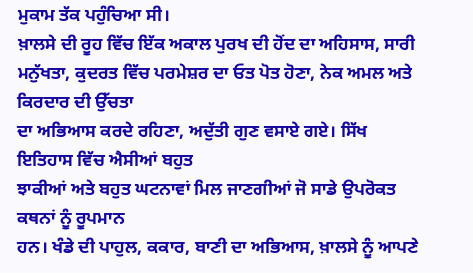ਮੁਕਾਮ ਤੱਕ ਪਹੁੰਚਿਆ ਸੀ।
ਖ਼ਾਲਸੇ ਦੀ ਰੂਹ ਵਿੱਚ ਇੱਕ ਅਕਾਲ ਪੁਰਖ ਦੀ ਹੋਂਦ ਦਾ ਅਹਿਸਾਸ, ਸਾਰੀ
ਮਨੁੱਖਤਾ, ਕੁਦਰਤ ਵਿੱਚ ਪਰਮੇਸ਼ਰ ਦਾ ਓਤ ਪੋਤ ਹੋਣਾ, ਨੇਕ ਅਮਲ ਅਤੇ ਕਿਰਦਾਰ ਦੀ ਉੱਚਤਾ
ਦਾ ਅਭਿਆਸ ਕਰਦੇ ਰਹਿਣਾ, ਅਦੁੱਤੀ ਗੁਣ ਵਸਾਏ ਗਏ। ਸਿੱਖ ਇਤਿਹਾਸ ਵਿੱਚ ਐਸੀਆਂ ਬਹੁਤ
ਝਾਕੀਆਂ ਅਤੇ ਬਹੁਤ ਘਟਨਾਵਾਂ ਮਿਲ ਜਾਣਗੀਆਂ ਜੋ ਸਾਡੇ ਉਪਰੋਕਤ ਕਥਨਾਂ ਨੂੰ ਰੂਪਮਾਨ
ਹਨ। ਖੰਡੇ ਦੀ ਪਾਹੁਲ, ਕਕਾਰ, ਬਾਣੀ ਦਾ ਅਭਿਆਸ, ਖ਼ਾਲਸੇ ਨੂੰ ਆਪਣੇ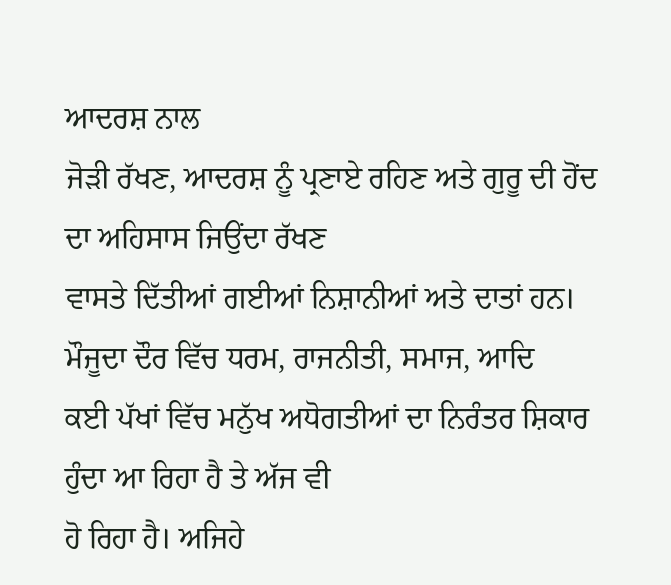ਆਦਰਸ਼ ਨਾਲ
ਜੋੜੀ ਰੱਖਣ, ਆਦਰਸ਼ ਨੂੰ ਪ੍ਰਣਾਏ ਰਹਿਣ ਅਤੇ ਗੁਰੂ ਦੀ ਹੋਂਦ ਦਾ ਅਹਿਸਾਸ ਜਿਉਂਦਾ ਰੱਖਣ
ਵਾਸਤੇ ਦਿੱਤੀਆਂ ਗਈਆਂ ਨਿਸ਼ਾਨੀਆਂ ਅਤੇ ਦਾਤਾਂ ਹਨ।
ਮੌਜੂਦਾ ਦੌਰ ਵਿੱਚ ਧਰਮ, ਰਾਜਨੀਤੀ, ਸਮਾਜ, ਆਦਿ
ਕਈ ਪੱਖਾਂ ਵਿੱਚ ਮਨੁੱਖ ਅਧੋਗਤੀਆਂ ਦਾ ਨਿਰੰਤਰ ਸ਼ਿਕਾਰ ਹੁੰਦਾ ਆ ਰਿਹਾ ਹੈ ਤੇ ਅੱਜ ਵੀ
ਹੋ ਰਿਹਾ ਹੈ। ਅਜਿਹੇ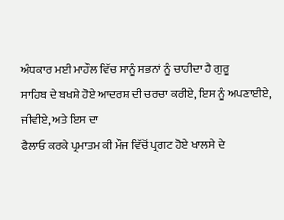ਅੰਧਕਾਰ ਮਈ ਮਾਹੌਲ ਵਿੱਚ ਸਾਨੂੰ ਸਭਨਾਂ ਨੂੰ ਚਾਹੀਦਾ ਹੈ ਗੁਰੂ
ਸਾਹਿਬ ਦੇ ਬਖਸ਼ੇ ਹੋਏ ਆਦਰਸ਼ ਦੀ ਚਰਚਾ ਕਰੀਏ, ਇਸ ਨੂੰ ਅਪਣਾਈਏ, ਜੀਵੀਏ, ਅਤੇ ਇਸ ਦਾ
ਫੈਲਾਓ ਕਰਕੇ ਪ੍ਰਮਾਤਮ ਕੀ ਮੌਜ ਵਿੱਚੋਂ ਪ੍ਰਗਟ ਹੋਏ ਖਾਲਸੇ ਦੇ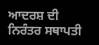ਆਦਰਸ਼ ਦੀ ਨਿਰੰਤਰ ਸਥਾਪਤੀ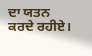ਦਾ ਯਤਨ ਕਰਦੇ ਰਹੀਏ।